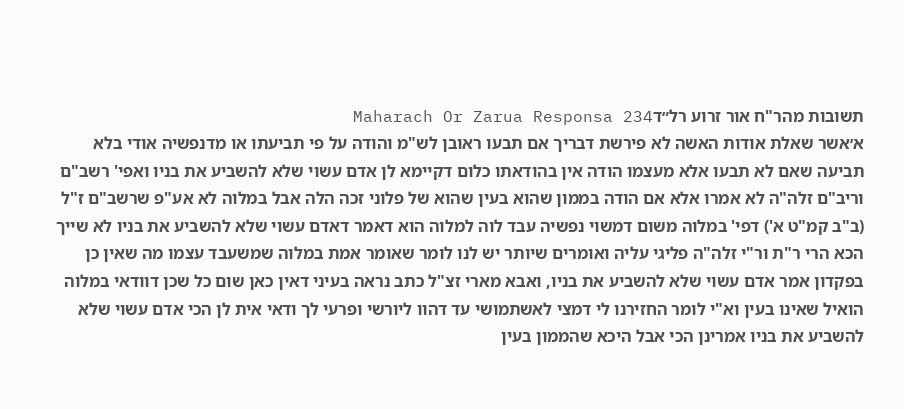תשובות מהר"ח אור זרוע רל״דMaharach Or Zarua Responsa 234
א׳אשר שאלת אודות האשה לא פירשת דבריך אם תבעו ראובן לש"מ והודה על פי תביעתו או מדנפשיה אודי בלא תביעה שאם לא תבעו אלא מעצמו הודה אין בהודאתו כלום דקיימא לן אדם עשוי שלא להשביע את בניו ואפי' רשב"ם וריב"ם זלה"ה לא אמרו אלא אם הודה בממון שהוא בעין שהוא של פלוני זכה הלה אבל במלוה לא אע"פ שרשב"ם ז"ל (ב"ב קמ"ט א') דפי' במלוה משום דמשוי נפשיה עבד לוה למלוה הוא דאמר דאדם עשוי שלא להשביע את בניו לא שייך הכא הרי ר"ת ור"י זלה"ה פליגי עליה ואומרים שיותר יש לנו לומר שאומר אמת במלוה שמשעבד עצמו מה שאין כן בפקדון אמר אדם עשוי שלא להשביע את בניו, ואבא מארי זצ"ל כתב נראה בעיני דאין כאן שום כל שכן דוודאי במלוה הואיל שאינו בעין וא"י לומר החזירנו לי דמצי לאשתמושי עד דהוו ליורשי ופרעי לך ודאי אית לן הכי אדם עשוי שלא להשביע את בניו אמרינן הכי אבל היכא שהממון בעין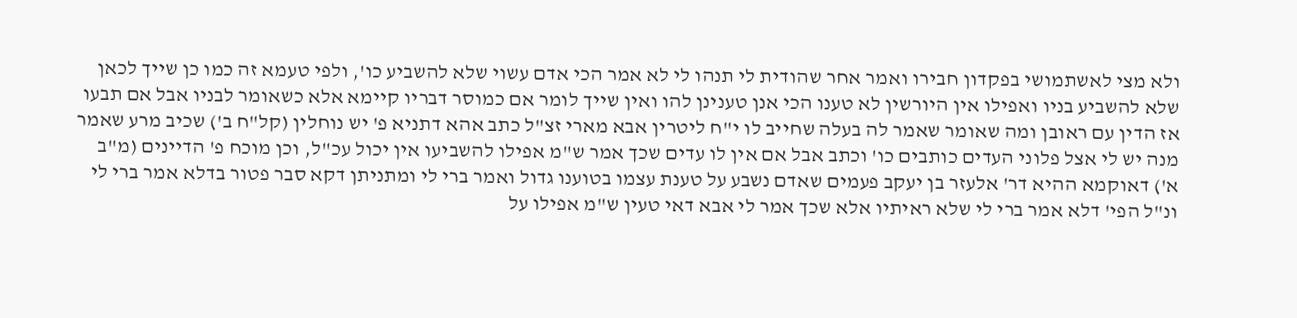ולא מצי לאשתמושי בפקדון חבירו ואמר אחר שהודית לי תנהו לי לא אמר הכי אדם עשוי שלא להשביע כו', ולפי טעמא זה כמו כן שייך לכאן שלא להשביע בניו ואפילו אין היורשין לא טענו הכי אנן טענינן להו ואין שייך לומר אם כמוסר דבריו קיימא אלא כשאומר לבניו אבל אם תבעו אז הדין עם ראובן ומה שאומר שאמר לה בעלה שחייב לו י"ח ליטרין אבא מארי זצ"ל כתב אהא דתניא פ' יש נוחלין (קל"ח ב') שכיב מרע שאמר מנה יש לי אצל פלוני העדים כותבים כו' וכתב אבל אם אין לו עדים שכך אמר ש"מ אפילו להשביעו אין יכול עכ"ל, וכן מוכח פ' הדיינים (מ"ב א') דאוקמא ההיא דר' אלעזר בן יעקב פעמים שאדם נשבע על טענת עצמו בטוענו גדול ואמר ברי לי ומתניתן דקא סבר פטור בדלא אמר ברי לי ונ"ל הפי' דלא אמר ברי לי שלא ראיתיו אלא שכך אמר לי אבא דאי טעין ש"מ אפילו על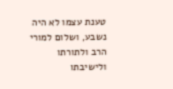טענת עצמו לא היה נשבע, ושלום למורי הרב ולתורתו ולישיבתו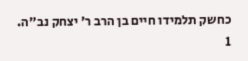כחשק תלמידו חיים בן הרב ר' יצחק נב"ה.
1